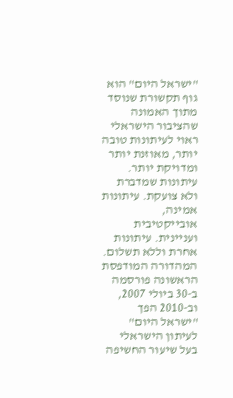"ישראל היום" הוא גוף תקשורת שנוסד מתוך האמונה שהציבור הישראלי ראוי לעיתונות טובה יותר, מאוזנת יותר ומדויקת יותר. עיתונות שמדברת ולא צועקת. עיתונות אמינה, אובייקטיבית ועניינית. עיתונות אחרת וללא תשלום. המהדורה המודפסת הראשונה פורסמה ב-30 ביולי 2007, וב-2010 הפך "ישראל היום" לעיתון הישראלי בעל שיעור החשיפה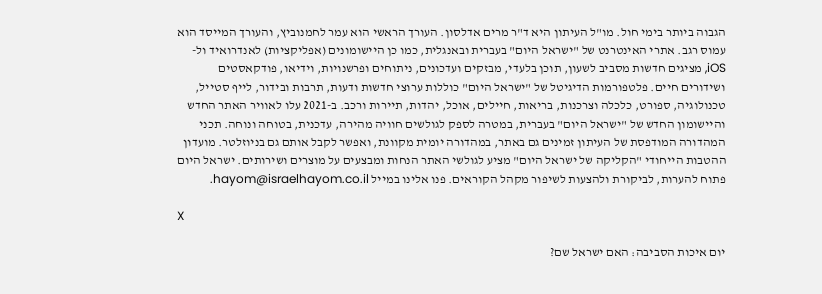הגבוה ביותר בימי חול. מו"ל העיתון היא ד"ר מרים אדלסון. העורך הראשי הוא עמר לחמנוביץ, והעורך המייסד הוא עמוס רגב. אתרי האינטרנט של "ישראל היום" בעברית ובאנגלית, כמו כן היישומונים (אפליקציות) לאנדרואיד ול-iOS, מציגים חדשות מסביב לשעון, תוכן בלעדי, מבזקים ועדכונים, ניתוחים ופרשנויות, וידיאו, פודקאסטים ושידורים חיים. פלטפורמות הדיגיטל של "ישראל היום" כוללות ערוצי חדשות ודעות, תרבות ובידור, לייף סטייל, טכנולוגיה, ספורט, כלכלה וצרכנות, בריאות, חיילים, אוכל, יהדות, תיירות ורכב. ב-2021 עלו לאוויר האתר החדש והיישומון החדש של "ישראל היום" בעברית, במטרה לספק לגולשים חוויה מהירה, עדכנית, בטוחה ונוחה. תכני המהדורה המודפסת של העיתון זמינים גם באתר, במהדורה יומית מקוונת, ואפשר לקבל אותם גם בניוזלטר. מועדון ההטבות הייחודי "הקליקה של ישראל היום" מציע לגולשי האתר הנחות ומבצעים על מוצרים ושירותים. ישראל היום פתוח להערות, לביקורת ולהצעות לשיפור מקהל הקוראים. פנו אלינו במייל hayom@israelhayom.co.il.

X

יום איכות הסביבה: האם ישראל שם?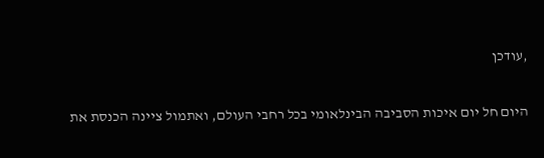,עודכן

היום חל יום איכות הסביבה הבינלאומי בכל רחבי העולם, ואתמול ציינה הכנסת את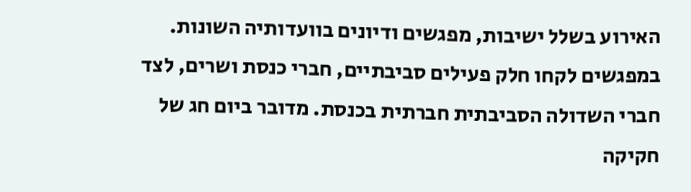האירוע בשלל ישיבות, מפגשים ודיונים בוועדותיה השונות. במפגשים לקחו חלק פעילים סביבתיים, חברי כנסת ושרים, לצד חברי השדולה הסביבתית חברתית בכנסת. מדובר ביום חג של חקיקה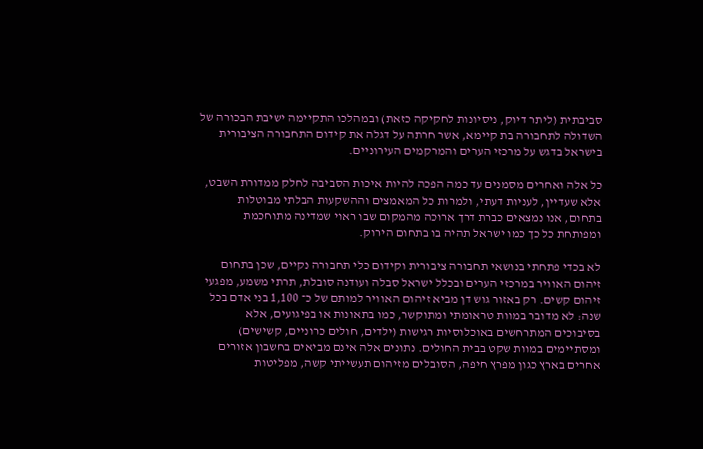סביבתית (ליתר דיוק, ניסיונות לחקיקה כזאת) ובמהלכו התקיימה ישיבת הבכורה של השדולה לתחבורה בת קיימא, אשר חרתה על דגלה את קידום התחבורה הציבורית בישראל בדגש על מרכזי הערים והמרקמים העירוניים.

כל אלה ואחרים מסמנים עד כמה הפכה להיות איכות הסביבה לחלק ממדורת השבט, אלא שעדיין, לעניות דעתי, ולמרות כל המאמצים וההשקעות הבלתי מבוטלות בתחום, אנו נמצאים כברת דרך ארוכה מהמקום שבו ראוי שמדינה מתוחכמת ומפותחת כל כך כמו ישראל תהיה בו בתחום הירוק.

לא בכדי פתחתי בנושאי תחבורה ציבורית וקידום כלי תחבורה נקיים, שכן בתחום זיהום האוויר במרכזי הערים ובכלל ישראל סבלה ועודנה סובלת, תרתי משמע, מפגעי זיהום קשים. רק באזור גוש דן מביא זיהום האוויר למותם של כ־ 1,100 בני אדם בכל שנה: לא מדובר במוות טראומתי ומתוקשר, כמו בתאונות או בפיגועים, אלא בסיבוכים המתרחשים באוכלוסיות רגישות (ילדים, חולים כרוניים, קשישים) ומסתיימים במוות שקט בבית החולים. נתונים אלה אינם מביאים בחשבון אזורים אחרים בארץ כגון מפרץ חיפה, הסובלים מזיהום תעשייתי קשה, מפליטות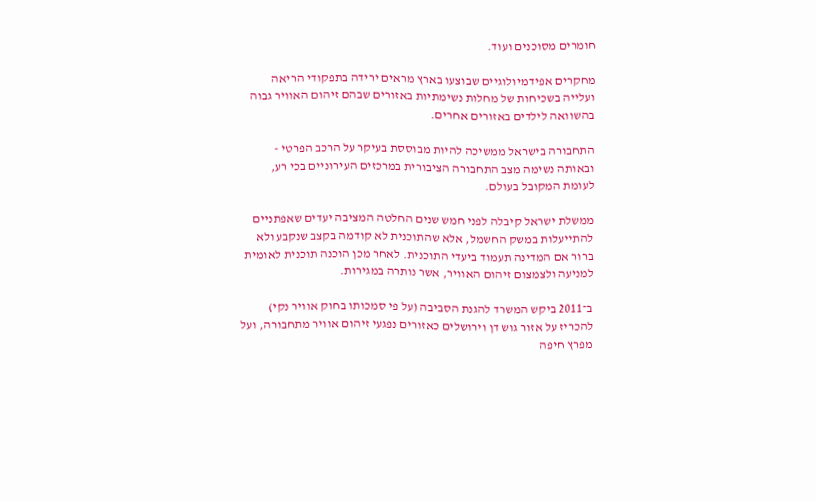חומרים מסוכנים ועוד.

מחקרים אפידמיולוגיים שבוצעו בארץ מראים ירידה בתפקודי הריאה ועלייה בשכיחות של מחלות נשימתיות באזורים שבהם זיהום האוויר גבוה בהשוואה לילדים באזורים אחרים.

התחבורה בישראל ממשיכה להיות מבוססת בעיקר על הרכב הפרטי - ובאותה נשימה מצב התחבורה הציבורית במרכזים העירוניים בכי רע, לעומת המקובל בעולם.

ממשלת ישראל קיבלה לפני חמש שנים החלטה המציבה יעדים שאפתניים להתייעלות במשק החשמל, אלא שהתוכנית לא קודמה בקצב שנקבע ולא ברור אם המדינה תעמוד ביעדי התוכנית. לאחר מכן הוכנה תוכנית לאומית למניעה ולצמצום זיהום האוויר, אשר נותרה במגירות.

ב־2011 ביקש המשרד להגנת הסביבה (על פי סמכותו בחוק אוויר נקי) להכריז על אזור גוש דן וירושלים כאזורים נפגעי זיהום אוויר מתחבורה, ועל מפרץ חיפה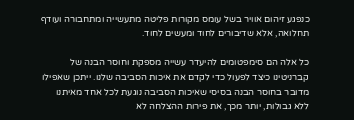כנפגע זיהום אוויר בשל עומס מקורות פליטה מתעשייה ומתחבורה ועודף תחלואה, אלא שדיבורים לחוד ומעשים לחוד.

כל אלה הם סימפטומים להיעדר עשייה מספקת וחוסר הבנה של קברניטינו כיצד לפעול כדי לקדם את איכות הסביבה שלנו. ייתכן שאפילו מדובר בחוסר הבנה בסיסי שאיכות הסביבה נוגעת לכל אחד מאיתנו ללא גבולות, יותר מכך, את פירות ההצלחה לא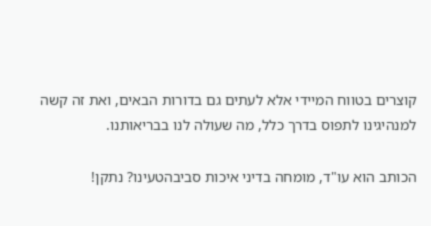קוצרים בטווח המיידי אלא לעתים גם בדורות הבאים, ואת זה קשה למנהיגינו לתפוס בדרך כלל, מה שעולה לנו בבריאותנו.

הכותב הוא עו"ד, מומחה בדיני איכות סביבהטעינו? נתקן!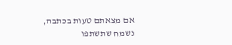אם מצאתם טעות בכתבה, נשמח שתשתפו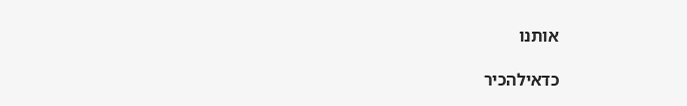אותנו

כדאילהכיר